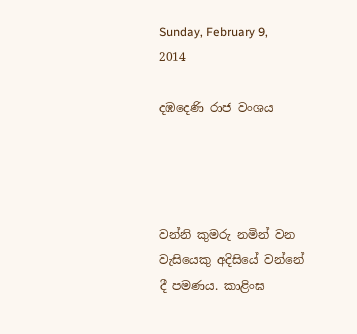Sunday, February 9, 2014

දඹදෙණි රාජ වංශය




වන්නි කුමරු නමින් වන වැසියෙකු අදිසියේ වන්නේ දී පමණය. කාළිංඝ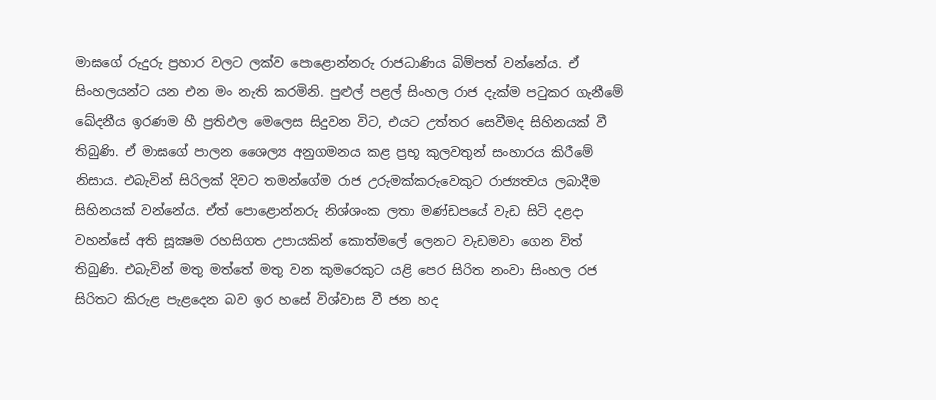මාඝගේ රුදුරු ප්‍රහාර වලට ලක්ව පොළොන්නරු රාජධාණිය බිම්පත් වන්නේය. ඒ සිංහලයන්ට යන එන මං නැති කරමිනි. පුළුල් පළල් සිංහල රාජ දැක්ම පටුකර ගැනීමේ ඛේදනීය ඉරණම හී ප්‍රතිඵල මෙලෙස සිදුවන විට, එයට උත්තර සෙවීමද සිහිනයක් වී තිබුණි. ඒ මාඝගේ පාලන ශෛල්‍ය අනුගමනය කළ ප්‍රභූ කුලවතුන් සංහාරය කිරීමේ නිසාය. එබැවින් සිරිලක් දිවට තමන්ගේම රාජ උරුමක්කරුවෙකුට රාජ්‍යත්‍වය ලබාදීම සිහිනයක් වන්නේය. ඒත් පොළොන්නරු නිශ්ශංක ලතා මණ්ඩපයේ වැඩ සිටි දළදා වහන්සේ අති සූක්‍ෂම රහසිගත උපායකින් කොත්මලේ ලෙනට වැඩමවා ගෙන විත් තිබුණි. එබැවින් මතු මත්තේ මතු වන කුමරෙකුට යළි පෙර සිරිත නංවා සිංහල රජ සිරිතට කිරුළ පැළදෙන බව ඉර හසේ විශ්වාස වී ජන හද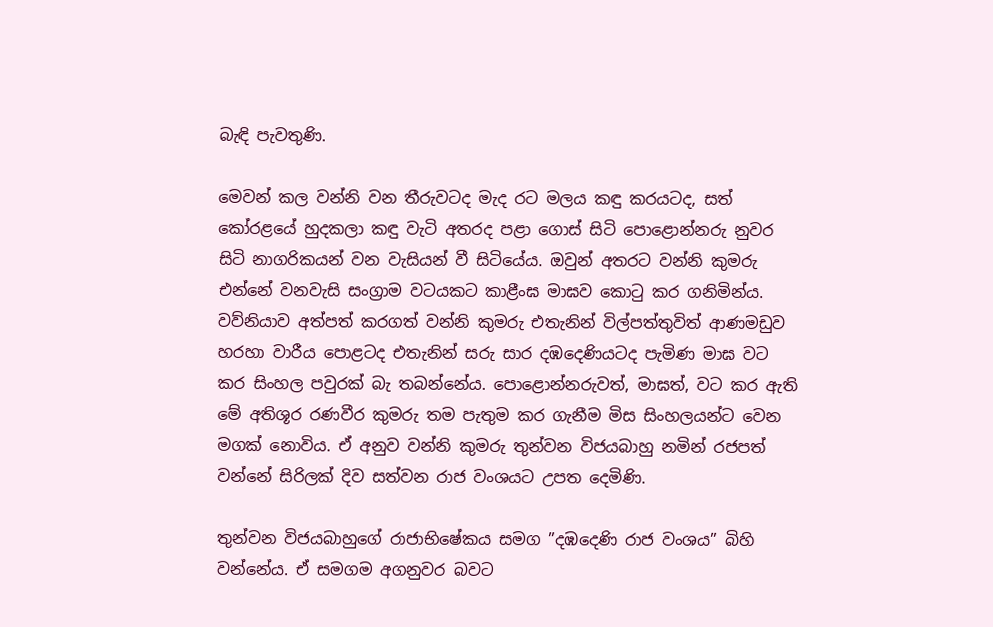බැඳි පැවතුණි.

මෙවන් කල වන්නි වන තීරුවටද මැද රට මලය කඳු කරයටද, සත් කෝරළයේ හුදකලා කඳු වැටි අතරද පළා ගොස් සිටි පොළොන්නරු නුවර සිටි නාගරිකයන් වන වැසියන් වී සිටියේය. ඔවුන් අතරට වන්නි කුමරු එන්නේ වනවැසි සංග්‍රාම වටයකට කාළීංඝ මාඝව කොටු කර ගනිමින්ය. වව්නියාව අත්පත් කරගත් වන්නි කුමරු එතැනින් විල්පත්තුවිත් ආණමඩුව හරහා වාරීය පොළටද එතැනින් සරු සාර දඹදෙණියටද පැමිණ මාඝ වට කර සිංහල පවුරක් බැ තබන්නේය. පොළොන්නරුවත්, මාඝත්, වට කර ඇති මේ අතිශූර රණවීර කුමරු තම පැතුම කර ගැනීම මිස සිංහලයන්ට වෙන මගක් නොවිය. ඒ අනුව වන්නි කුමරු තුන්වන විජයබාහු නමින් රජපත් වන්නේ සිරිලක් දිව සත්වන රාජ වංශයට උපත දෙමිණි.

තුන්වන විජයබාහුගේ රාජාභිෂේකය සමග ”දඹදෙණි රාජ වංශය” බිහි වන්නේය. ඒ සමගම අගනුවර බවට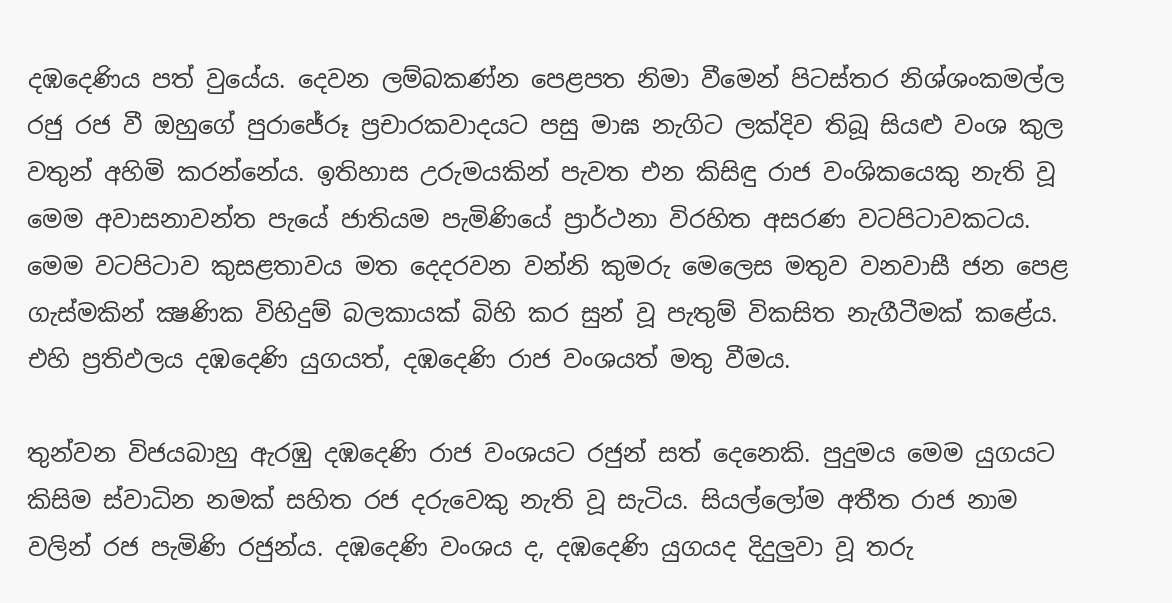දඹදෙණිය පත් වුයේය. දෙවන ලම්බකණ්න පෙළපත නිමා වීමෙන් පිටස්තර නිශ්ශංකමල්ල රජු රජ වී ඔහුගේ පුරාජේරූ ප්‍රචාරකවාදයට පසු මාඝ නැගිට ලක්දිව තිබූ සියළු වංශ කුල වතුන් අහිමි කරන්නේය. ඉතිහාස උරුමයකින් පැවත එන කිසිඳු රාජ වංශිකයෙකු නැති වූ මෙම අවාසනාවන්ත පැයේ ජාතියම පැමිණියේ ප්‍රාර්ථනා විරහිත අසරණ වටපිටාවකටය. මෙම වටපිටාව කුසළතාවය මත දෙදරවන වන්නි කුමරු මෙලෙස මතුව වනවාසී ජන පෙළ ගැස්මකින් ක්‍ෂණික විහිදුම් බලකායක් බිහි කර සුන් වූ පැතුම් විකසිත නැගීටීමක් කළේය. එහි ප්‍රතිඵලය දඹදෙණි යුගයත්, දඹදෙණි රාජ වංශයත් මතු වීමය.

තුන්වන විජයබාහු ඇරඹු දඹදෙණි රාජ වංශයට රජුන් සත් දෙනෙකි. පුදුමය මෙම යුගයට කිසිම ස්වාධින නමක් සහිත රජ දරුවෙකු නැති වූ සැටිය. සියල්ලෝම අතීත රාජ නාම වලින් රජ පැමිණි රජුන්ය. දඹදෙණි වංශය ද, දඹදෙණි යුගයද දිදුලුවා වූ තරු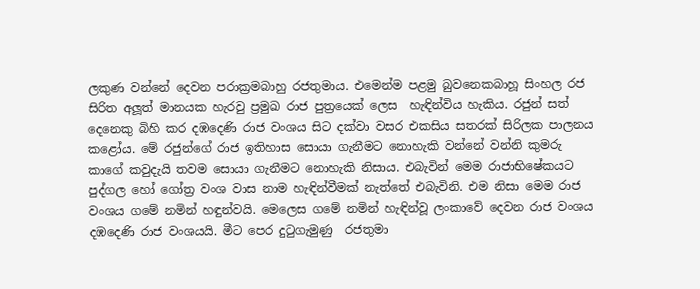ලකුණ වන්නේ දෙවන පරාක්‍රමබාහු රජතුමාය. එමෙන්ම පළමු බුවනෙකබාහූ සිංහල රජ සිරිත අලූත් මානයක හැරවු ප්‍රමුඛ රාජ පුත්‍රයෙක් ලෙස  හැඳින්විය හැකිය. රජුන් සත් දෙනෙකු බිහි කර දඹදෙණි රාජ වංශය සිට දක්වා වසර එකසිය සතරක් සිරිලක පාලනය කළෝය. මේ රජුන්ගේ රාජ ඉතිහාස සොයා ගැනීමට නොහැකි වන්නේ වන්නි කුමරු කාගේ කවුදැයි තවම සොයා ගැනීමට නොහැකි නිසාය. එබැවින් මෙම රාජාභිෂේකයට පුද්ගල හෝ ගෝත්‍ර වංශ වාස නාම හැඳින්වීමක් නැත්තේ එබැවිනි. එම නිසා මෙම රාජ වංශය ගමේ නමින් හඳුන්වයි. මෙලෙස ගමේ නමින් හැඳින්වූ ලංකාවේ දෙවන රාජ වංශය දඹදෙණි රාජ වංශයයි. මීට පෙර දුටුගැමුණු  රජතුමා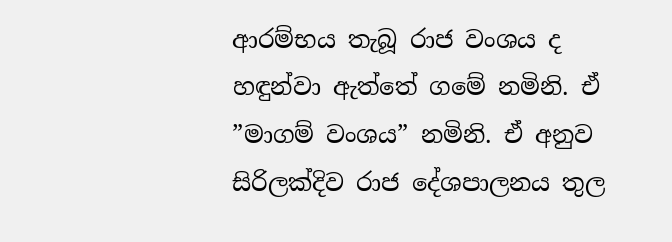ආරම්භය තැබූ රාජ වංශය ද හඳුන්වා ඇත්තේ ගමේ නමිනි. ඒ ”මාගම් වංශය” නමිනි. ඒ අනුව සිරිලක්දිව රාජ දේශපාලනය තුල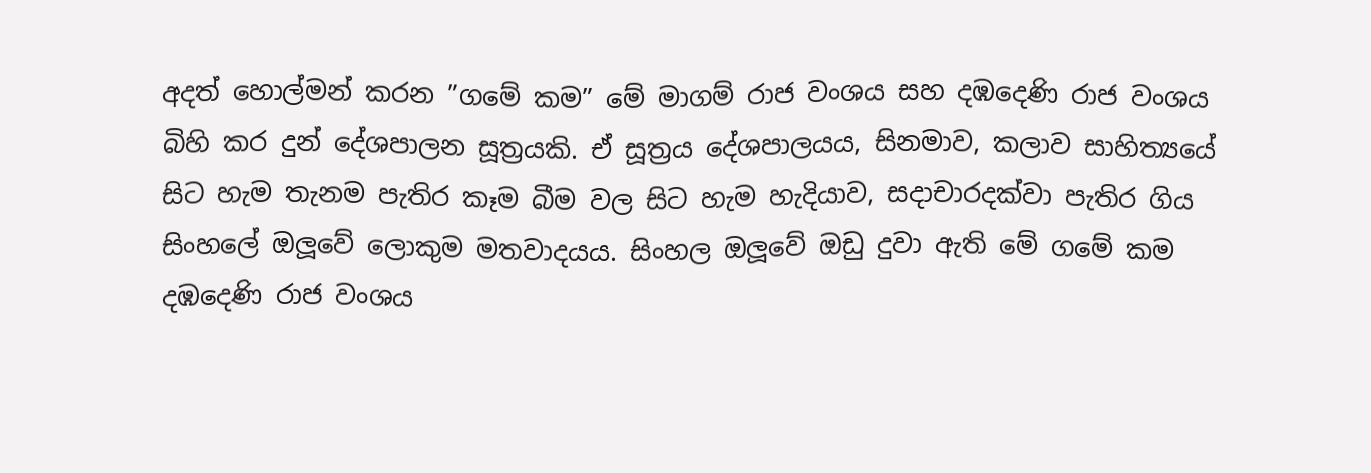අදත් හොල්මන් කරන ”ගමේ කම” මේ මාගම් රාජ වංශය සහ දඹදෙණි රාජ වංශය බිහි කර දුන් දේශපාලන සූත්‍රයකි. ඒ සූත්‍රය දේශපාලයය, සිනමාව, කලාව සාහිත්‍යයේ සිට හැම තැනම පැතිර කෑම බීම වල සිට හැම හැදියාව, සදාචාරදක්වා පැතිර ගිය සිංහලේ ඔලූවේ ලොකුම මතවාදයය. සිංහල ඔලූවේ ඔඩු දුවා ඇති මේ ගමේ කම දඹදෙණි රාජ වංශය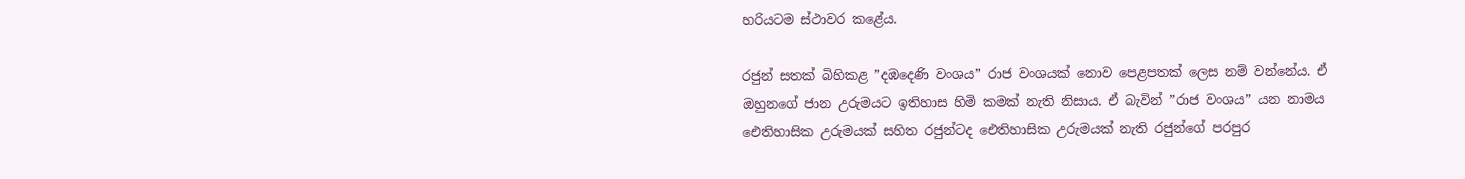හරියටම ස්ථාවර කළේය.

රජුන් සතක් බිහිකළ ”දඹදෙණි වංශය” රාජ වංශයක් නොව පෙළපතක් ලෙස නම් වන්නේය. ඒ ඔහුනගේ ජාන උරුමයට ඉතිහාස හිමි කමක් නැති නිසාය. ඒ බැවින් ”රාජ වංශය” යන නාමය ඓතිහාසික උරුමයක් සහිත රජුන්ටද ඓතිහාසික උරුමයක් නැති රජුන්ගේ පරපුර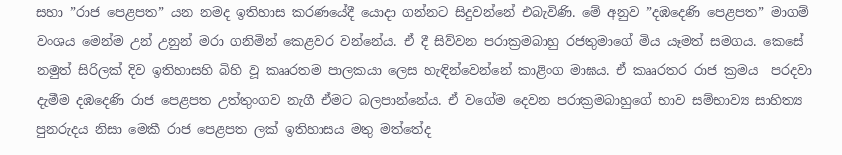සහා ”රාජ පෙළපත” යන නමද ඉතිහාස කරණයේදී යොදා ගන්නට සිදුවන්නේ එබැවිණි. මේ අනුව ”දඹදෙණි පෙළපත” මාගම් වංශය මෙන්ම උන් උනුන් මරා ගනිමින් කෙළවර වන්නේය. ඒ දී සිව්වන පරාක්‍රමබාහු රජතුමාගේ මිය යෑමත් සමගය. කෙසේ නමුත් සිරිලක් දිව ඉතිහාසහි බිහි වූ කෲරතම පාලකයා ලෙස හැඳින්වෙන්නේ කාළිංග මාඝය. ඒ කෲරතර රාජ ක්‍රමය  පරදවා දැමීම දඹදෙණි රාජ පෙළපත උත්තුංගව නැගී ඒමට බලපාන්නේය. ඒ වගේම දෙවන පරාක්‍රමබාහුගේ භාව සම්භාව්‍ය සාහිත්‍ය පුනරුදය නිසා මෙකී රාජ පෙළපත ලක් ඉතිහාසය මතු මත්තේද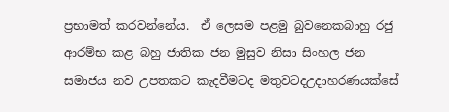ප්‍රභාමත් කරවන්නේය.  ඒ ලෙසම පළමු බුවනෙකබාහු රජු ආරම්භ කළ බහු ජාතික ජන මුසුව නිසා සිංහල ජන සමාජය නව උපතකට කැදවීමටද මතුවටදඋදාහරණයක්සේ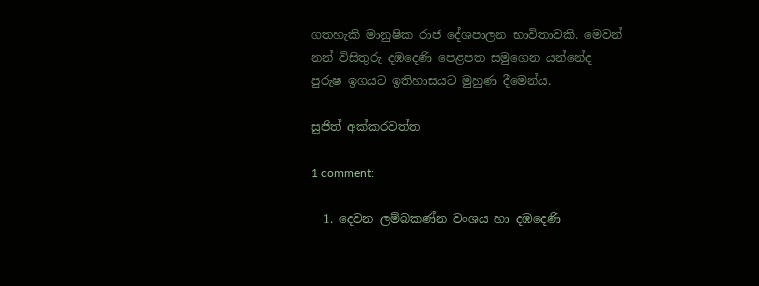ගතහැකි මානුෂික රාජ දේශපාලන භාවිතාවකි. මෙවන් නන් විසිතුරු දඹදෙණි පෙළපත සමුගෙන යන්නේද පුරුෂ ඉගයට ඉතිහාසයට මුහුණ දීමෙන්ය.

සුජිත් අක්කරවත්ත

1 comment:

  1. දෙවන ලම්බකණ්න වංශය හා දඹදෙණි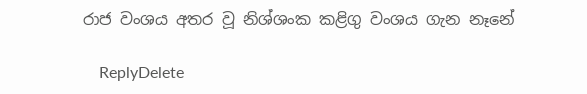රාජ වංශය අතර වූ නිශ්ශංක කළිගු වංශය ගැන නෑනේ

    ReplyDelete